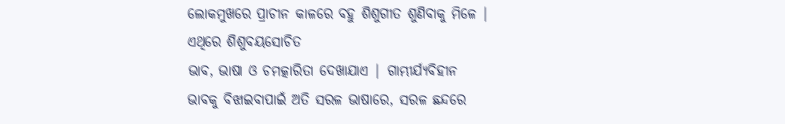ଲୋକମୁଖରେ ପ୍ରାଚୀନ କାଳରେ ବହୁ ଶିଶୁଗୀତ ଶୁଣିବାକୁ ମିଳେ | ଏଥିରେ ଶିଶୁବୟସୋଚିତ
ଭାବ, ଭାଷା ଓ ଚମତ୍କାରିତା ଦେଖାଯାଏ | ଗାମ୍ଭୀର୍ଯ୍ୟବିହୀନ
ଭାବକୁ ବିଝାଇବାପାଇଁ ଅତି ସରଳ ଭାଷାରେ, ସରଳ ଛନ୍ଦରେ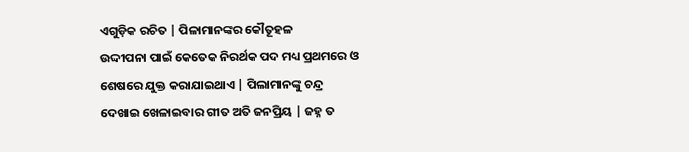ଏଗୁଡ଼ିକ ରଚିତ | ପିଳାମାନଙ୍କର କୌତୂହଳ
ଉଦ୍ଦୀପନା ପାଇଁ କେତେକ ନିରର୍ଥକ ପଦ ମଧ୍ୟ ପ୍ରଥମରେ ଓ ଶେଷରେ ଯୁକ୍ତ କରାଯାଇଥାଏ | ପିଲାମାନଙ୍କୁ ଚନ୍ଦ୍ର
ଦେଖାଇ ଖେଳାଇବାର ଗୀତ ଅତି ଜନପ୍ରିୟ | ଜହ୍ନ ତ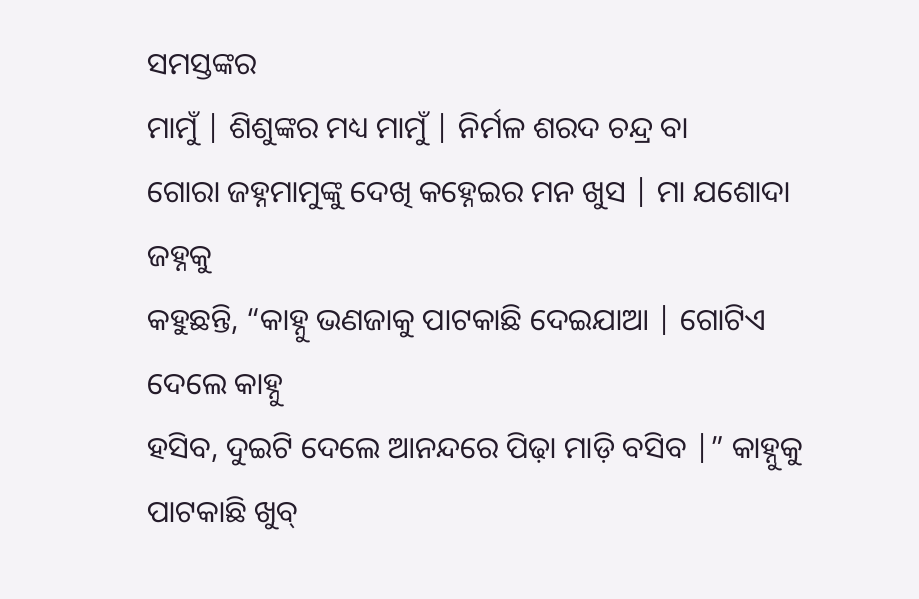ସମସ୍ତଙ୍କର
ମାମୁଁ | ଶିଶୁଙ୍କର ମଧ୍ୟ ମାମୁଁ | ନିର୍ମଳ ଶରଦ ଚନ୍ଦ୍ର ବା
ଗୋରା ଜହ୍ନମାମୁଙ୍କୁ ଦେଖି କହ୍ନେଇର ମନ ଖୁସ | ମା ଯଶୋଦା ଜହ୍ନକୁ
କହୁଛନ୍ତି, “କାହ୍ନୁ ଭଣଜାକୁ ପାଟକାଛି ଦେଇଯାଆ | ଗୋଟିଏ ଦେଲେ କାହ୍ନୁ
ହସିବ, ଦୁଇଟି ଦେଲେ ଆନନ୍ଦରେ ପିଢ଼ା ମାଡ଼ି ବସିବ |” କାହ୍ନୁକୁ ପାଟକାଛି ଖୁବ୍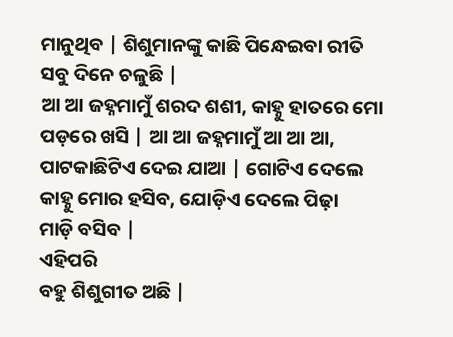ମାନୁଥିବ | ଶିଶୁମାନଙ୍କୁ କାଛି ପିନ୍ଧେଇବା ରୀତି ସବୁ ଦିନେ ଚଳୁଛି |
ଆ ଆ ଜହ୍ନମାମୁଁ ଶରଦ ଶଶୀ, କାହ୍ନୁ ହାତରେ ମୋ ପଡ଼ରେ ଖସି | ଆ ଆ ଜହ୍ନମାମୁଁ ଆ ଆ ଆ,
ପାଟକାଛିଟିଏ ଦେଇ ଯାଆ | ଗୋଟିଏ ଦେଲେ କାହ୍ନୁ ମୋର ହସିବ, ଯୋଡ଼ିଏ ଦେଲେ ପିଢ଼ା
ମାଡ଼ି ବସିବ |
ଏହିପରି
ବହୁ ଶିଶୁଗୀତ ଅଛି |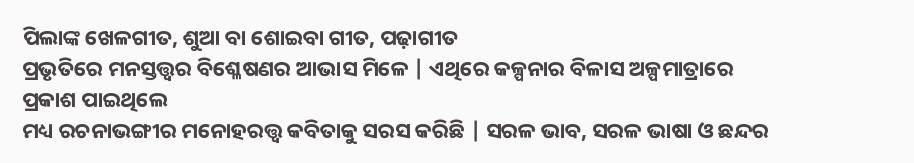ପିଲାଙ୍କ ଖେଳଗୀତ, ଶୁଆ ବା ଶୋଇବା ଗୀତ, ପଢ଼ାଗୀତ
ପ୍ରଭୃତିରେ ମନସ୍ତତ୍ତ୍ୱର ବିଶ୍ଳେଷଣର ଆଭାସ ମିଳେ | ଏଥିରେ କଳ୍ପନାର ବିଳାସ ଅଳ୍ପମାତ୍ରାରେ ପ୍ରକାଶ ପାଇଥିଲେ
ମଧ୍ୟ ରଚନାଭଙ୍ଗୀର ମନୋହରତ୍ତ୍ୱ କବିତାକୁ ସରସ କରିଛି | ସରଳ ଭାବ, ସରଳ ଭାଷା ଓ ଛନ୍ଦର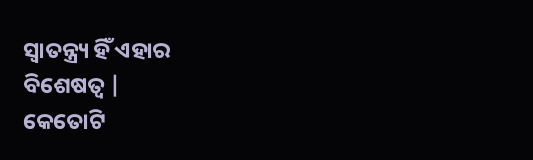ସ୍ୱାତନ୍ତ୍ର୍ୟ ହିଁ ଏହାର
ବିଶେଷତ୍ୱ |
କେତୋଟି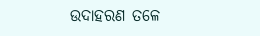ଉଦାହରଣ ତଳେ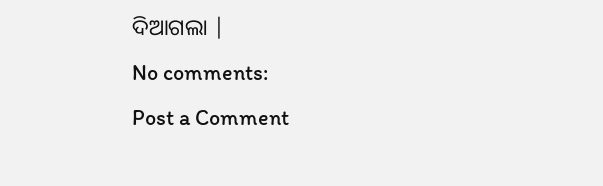ଦିଆଗଲା |
No comments:
Post a Comment